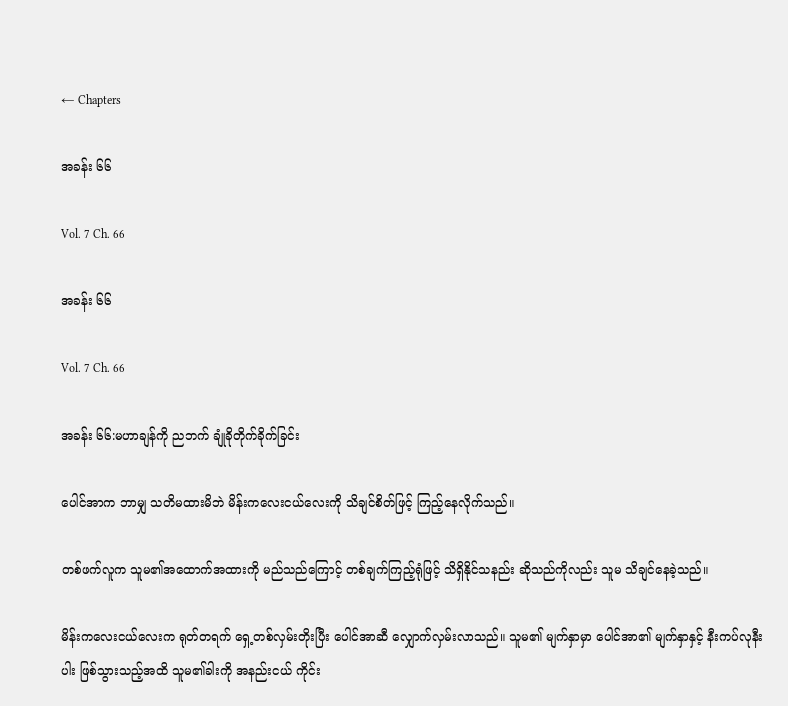← Chapters

အခန်း ၆၆

Vol. 7 Ch. 66

အခန်း ၆၆

Vol. 7 Ch. 66

အခန်း ၆၆:မဟာချန်ကို ညဘက် ချုံခိုတိုက်ခိုက်ခြင်း

ပေါင်အာက ဘာမျှ သတိမထားမိဘဲ မိန်းကလေးငယ်လေးကို သိချင်စိတ်ဖြင့် ကြည့်နေလိုက်သည်။

တစ်ဖက်လူက သူမ၏အထောက်အထားကို မည်သည်ကြောင့် တစ်ချက်ကြည့်ရုံဖြင့် သိရှိနိုင်သနည်း ဆိုသည်ကိုလည်း သူမ သိချင်နေခဲ့သည်။

မိန်းကလေးငယ်လေးက ရုတ်တရက် ရှေ့တစ်လှမ်းတိုးပြီး ပေါင်အာဆီ လျှောက်လှမ်းလာသည်။ သူမ၏ မျက်နှာမှာ ပေါင်အာ၏ မျက်နှာနှင့် နီးကပ်လုနီးပါး ဖြစ်သွားသည့်အထိ သူမ၏ခါးကို အနည်းငယ် ကိုင်း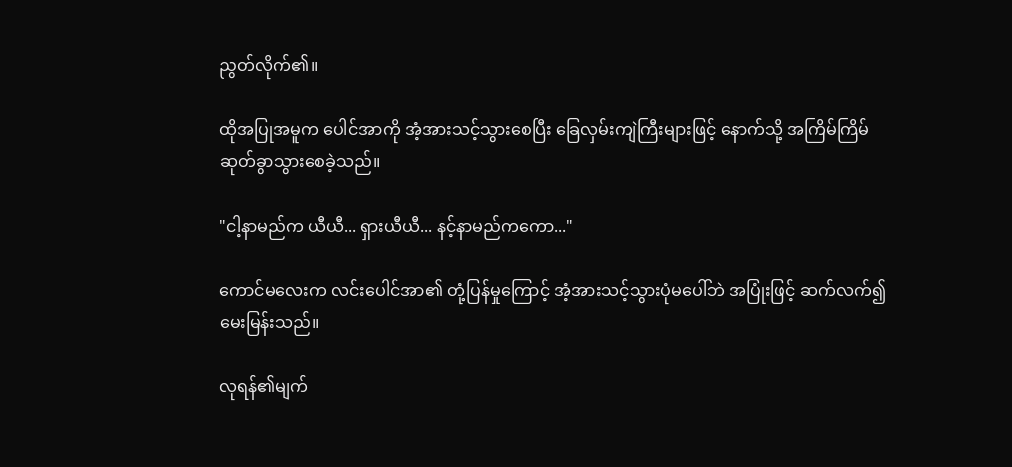ညွတ်လိုက်၏။

ထိုအပြုအမူက ပေါင်အာကို အံ့အားသင့်သွားစေပြီး ခြေလှမ်းကျဲကြီးများဖြင့် နောက်သို့ အကြိမ်ကြိမ် ဆုတ်ခွာသွားစေခဲ့သည်။

"ငါ့နာမည်က ယီယီ... ရှားယီယီ... နင့်နာမည်ကကော..."

ကောင်မလေးက လင်းပေါင်အာ၏ တုံ့ပြန်မှုကြောင့် အံ့အားသင့်သွားပုံမပေါ်ဘဲ အပြုံးဖြင့် ဆက်လက်၍ မေးမြန်းသည်။

လုရန်၏မျက်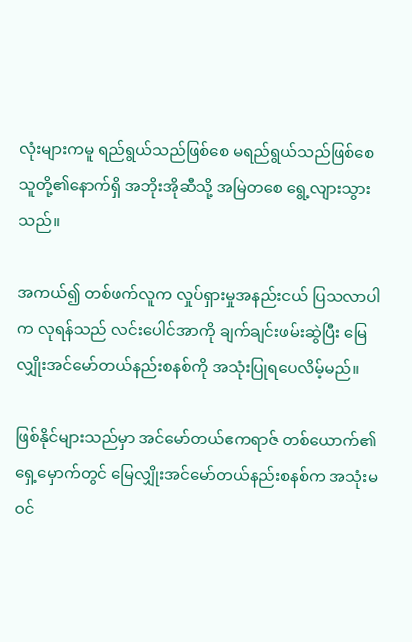လုံးများကမူ ရည်ရွယ်သည်ဖြစ်စေ မရည်ရွယ်သည်ဖြစ်စေ သူတို့၏နောက်ရှိ အဘိုးအိုဆီသို့ အမြဲတစေ ရွေ့လျားသွားသည်။

အကယ်၍ တစ်ဖက်လူက လှုပ်ရှားမှုအနည်းငယ် ပြသလာပါက လုရန်သည် လင်းပေါင်အာကို ချက်ချင်းဖမ်းဆွဲပြီး မြေလျှိုးအင်မော်တယ်နည်းစနစ်ကို အသုံးပြုရပေလိမ့်မည်။

ဖြစ်နိုင်များသည်မှာ အင်မော်တယ်ဧကရာဇ် တစ်ယောက်၏ရှေ့မှောက်တွင် မြေလျှိုးအင်မော်တယ်နည်းစနစ်က အသုံးမဝင်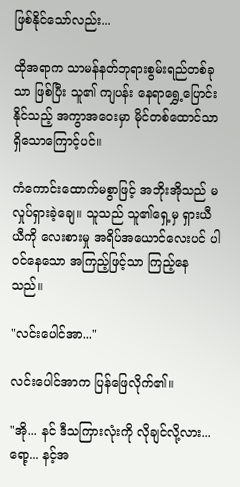ဖြစ်နိုင်သော်လည်း...

ထိုအရာက သာမန်နတ်ဘုရားစွမ်းရည်တစ်ခုသာ ဖြစ်ပြီး သူ၏ ကျပန်း နေရာရွှေ့ပြောင်းနိုင်သည့် အကွာအဝေးမှာ မိုင်တစ်ထောင်သာ ရှိသောကြောင့်ပင်။

ကံကောင်းထောက်မစွာဖြင့် အဘိုးအိုသည် မလှုပ်ရှားခဲ့ချေ။ သူသည် သူ၏ရှေ့မှ ရှားယီယီကို လေးစားမှု အရိပ်အယောင်လေးပင် ပါဝင်နေသော အကြည့်ဖြင့်သာ ကြည့်နေသည်။

"လင်းပေါင်အာ..."

လင်းပေါင်အာက ပြန်ဖြေလိုက်၏။

"အို... နင် ဒီသကြားလုံးကို လိုချင်လို့လား... ရော့... နင့်အ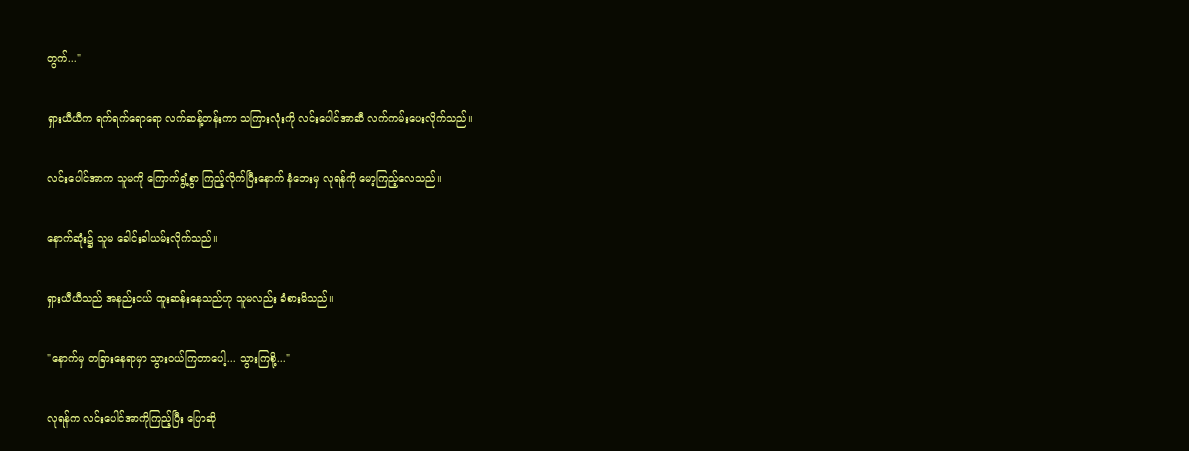တွက်..."

ရှားယီယီက ရက်ရက်ရောရော လက်ဆန့်တန်းကာ သကြားလုံးကို လင်းပေါင်အာဆီ လက်ကမ်းပေးလိုက်သည်။

လင်းပေါင်အာက သူမကို ကြောက်ရွံ့စွာ ကြည့်လိုက်ပြီးနောက် နံဘေးမှ လုရန်ကို မော့ကြည့်လေသည်။

နောက်ဆုံး၌ သူမ ခေါင်းခါယမ်းလိုက်သည်။

ရှားယီယီသည် အနည်းငယ် ထူးဆန်းနေသည်ဟု သူမလည်း ခံစားမိသည်။

"နောက်မှ တခြားနေရာမှာ သွားဝယ်ကြတာပေါ့... သွားကြစို့..."

လုရန်က လင်းပေါင်အာကိုကြည့်ပြီး ပြောဆို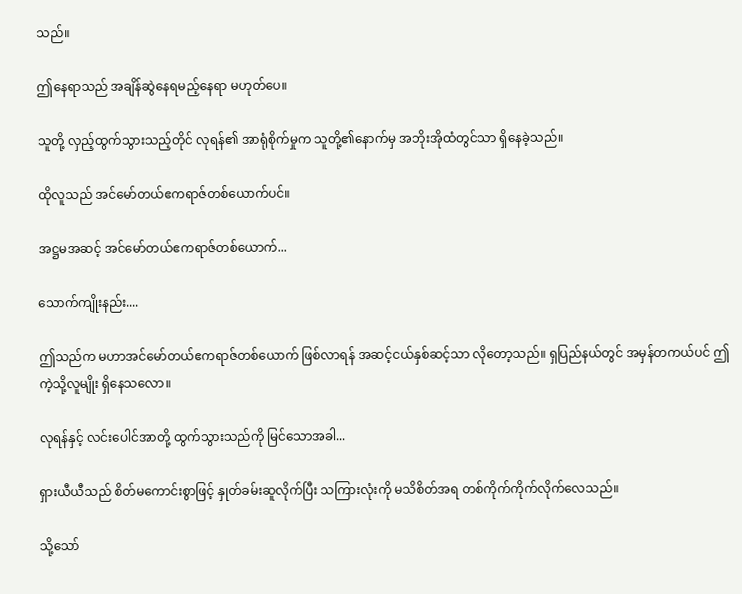သည်။

ဤနေရာသည် အချိန်ဆွဲနေရမည့်နေရာ မဟုတ်ပေ။

သူတို့ လှည့်ထွက်သွားသည့်တိုင် လုရန်၏ အာရုံစိုက်မှုက သူတို့၏နောက်မှ အဘိုးအိုထံတွင်သာ ရှိနေခဲ့သည်။

ထိုလူသည် အင်မော်တယ်ဧကရာဇ်တစ်ယောက်ပင်။

အဋ္ဌမအဆင့် အင်မော်တယ်ဧကရာဇ်တစ်ယောက်...

သောက်ကျိုးနည်း....

ဤသည်က မဟာအင်မော်တယ်ဧကရာဇ်တစ်ယောက် ဖြစ်လာရန် အဆင့်ငယ်နှစ်ဆင့်သာ လိုတော့သည်။ ရှပြည်နယ်တွင် အမှန်တကယ်ပင် ဤကဲ့သို့လူမျိုး ရှိနေသလော။

လုရန်နှင့် လင်းပေါင်အာတို့ ထွက်သွားသည်ကို မြင်သောအခါ...

ရှားယီယီသည် စိတ်မကောင်းစွာဖြင့် နှုတ်ခမ်းဆူလိုက်ပြီး သကြားလုံးကို မသိစိတ်အရ တစ်ကိုက်ကိုက်လိုက်လေသည်။

သို့သော်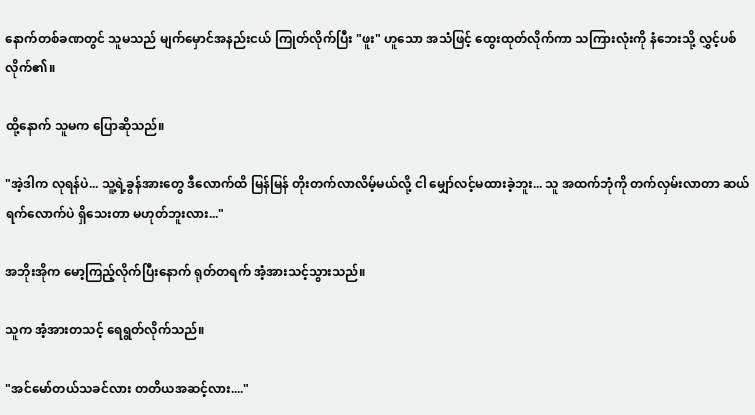နောက်တစ်ခဏတွင် သူမသည် မျက်မှောင်အနည်းငယ် ကြုတ်လိုက်ပြီး "ဖူး" ဟူသော အသံဖြင့် ထွေးထုတ်လိုက်ကာ သကြားလုံးကို နံဘေးသို့ လွှင့်ပစ်လိုက်၏။

ထို့နောက် သူမက ပြောဆိုသည်။

"အဲ့ဒါက လုရန်ပဲ... သူ့ရဲ့ခွန်အားတွေ ဒီလောက်ထိ မြန်မြန် တိုးတက်လာလိမ့်မယ်လို့ ငါ မျှော်လင့်မထားခဲ့ဘူး... သူ အထက်ဘုံကို တက်လှမ်းလာတာ ဆယ်ရက်လောက်ပဲ ရှိသေးတာ မဟုတ်ဘူးလား..."

အဘိုးအိုက မော့ကြည့်လိုက်ပြီးနောက် ရုတ်တရက် အံ့အားသင့်သွားသည်။

သူက အံ့အားတသင့် ရေရွတ်လိုက်သည်။

"အင်မော်တယ်သခင်လား တတိယအဆင့်လား...."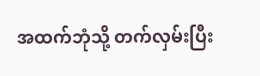အထက်ဘုံသို့ တက်လှမ်းပြီး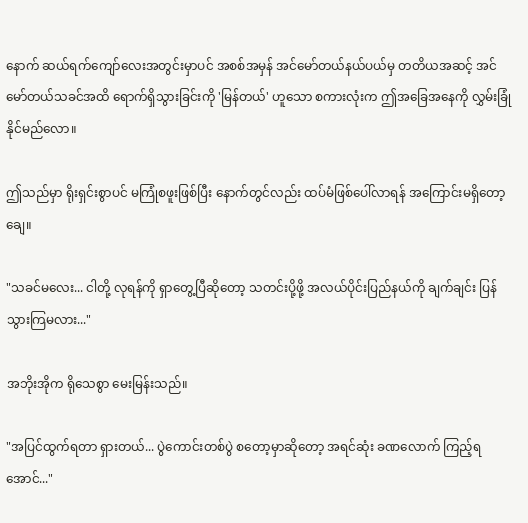နောက် ဆယ်ရက်ကျော်လေးအတွင်းမှာပင် အစစ်အမှန် အင်မော်တယ်နယ်ပယ်မှ တတိယအဆင့် အင်မော်တယ်သခင်အထိ ရောက်ရှိသွားခြင်းကို 'မြန်တယ်' ဟူသော စကားလုံးက ဤအခြေအနေကို လွှမ်းခြုံနိုင်မည်လော။

ဤသည်မှာ ရိုးရှင်းစွာပင် မကြုံစဖူးဖြစ်ပြီး နောက်တွင်လည်း ထပ်မံဖြစ်ပေါ်လာရန် အကြောင်းမရှိတော့ချေ။

"သခင်မလေး... ငါတို့ လုရန်ကို ရှာတွေ့ပြီဆိုတော့ သတင်းပို့ဖို့ အလယ်ပိုင်းပြည်နယ်ကို ချက်ချင်း ပြန်သွားကြမလား..."

အဘိုးအိုက ရိုသေစွာ မေးမြန်းသည်။

"အပြင်ထွက်ရတာ ရှားတယ်... ပွဲကောင်းတစ်ပွဲ စတော့မှာဆိုတော့ အရင်ဆုံး ခဏလောက် ကြည့်ရအောင်..."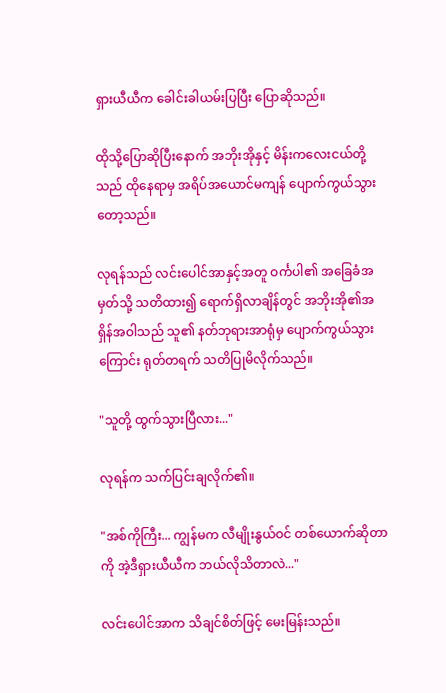ရှားယီယီက ခေါင်းခါယမ်းပြပြီး ပြောဆိုသည်။

ထိုသို့ပြောဆိုပြီးနောက် အဘိုးအိုနှင့် မိန်းကလေးငယ်တို့သည် ထိုနေရာမှ အရိပ်အယောင်မကျန် ပျောက်ကွယ်သွားတော့သည်။

လုရန်သည် လင်းပေါင်အာနှင့်အတူ ဝင်္ကပါ၏ အခြေခံအမှတ်သို့ သတိထား၍ ရောက်ရှိလာချိန်တွင် အဘိုးအို၏အရှိန်အဝါသည် သူ၏ နတ်ဘုရားအာရုံမှ ပျောက်ကွယ်သွားကြောင်း ရုတ်တရက် သတိပြုမိလိုက်သည်။

"သူတို့ ထွက်သွားပြီလား..."

လုရန်က သက်ပြင်းချလိုက်၏။

"အစ်ကိုကြီး... ကျွန်မက လီမျိုးနွယ်ဝင် တစ်ယောက်ဆိုတာကို အဲ့ဒီရှားယီယီက ဘယ်လိုသိတာလဲ..."

လင်းပေါင်အာက သိချင်စိတ်ဖြင့် မေးမြန်းသည်။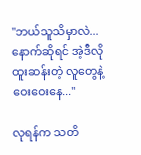"ဘယ်သူသိမှာလဲ... နောက်ဆိုရင် အဲ့ဒီလို ထူးဆန်းတဲ့ လူတွေနဲ့ ဝေးဝေးနေ..."

လုရန်က သတိ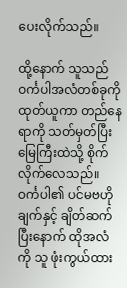ပေးလိုက်သည်။

ထို့နောက် သူသည် ဝင်္ကပါအလံတစ်ခုကို ထုတ်ယူကာ တည်နေရာကို သတ်မှတ်ပြီး မြေကြီးထဲသို့ စိုက်လိုက်လေသည်။ ဝင်္ကပါ၏ ပင်မဗဟိုချက်နှင့် ချိတ်ဆက်ပြီးနောက် ထိုအလံကို သူ ဖုံးကွယ်ထား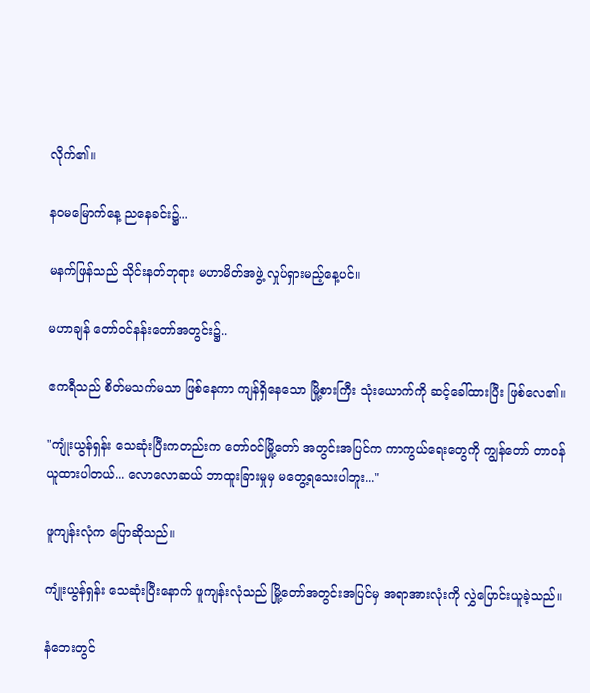လိုက်၏။

နဝမမြောက်နေ့ ညနေခင်း၌...

မနက်ဖြန်သည် သိုင်းနတ်ဘုရား မဟာမိတ်အဖွဲ့ လှုပ်ရှားမည့်နေ့ပင်။

မဟာချန် တော်ဝင်နန်းတော်အတွင်း၌..

ဧကရီသည် စိတ်မသက်မသာ ဖြစ်နေကာ ကျန်ရှိနေသော မြို့စားကြီး သုံးယောက်ကို ဆင့်ခေါ်ထားပြီး ဖြစ်လေ၏။

"ကျုံးယွန်ရှန်း သေဆုံးပြီးကတည်းက တော်ဝင်မြို့တော် အတွင်းအပြင်က ကာကွယ်ရေးတွေကို ကျွန်တော် တာဝန်ယူထားပါတယ်... လောလောဆယ် ဘာထူးခြားမှုမှ မတွေ့ရသေးပါဘူး..."

ဖူကျန်းလုံက ပြောဆိုသည်။

ကျုံးယွန်ရှန်း သေဆုံးပြီးနောက် ဖူကျန်းလုံသည် မြို့တော်အတွင်းအပြင်မှ အရာအားလုံးကို လွှဲပြောင်းယူခဲ့သည်။

နံဘေးတွင်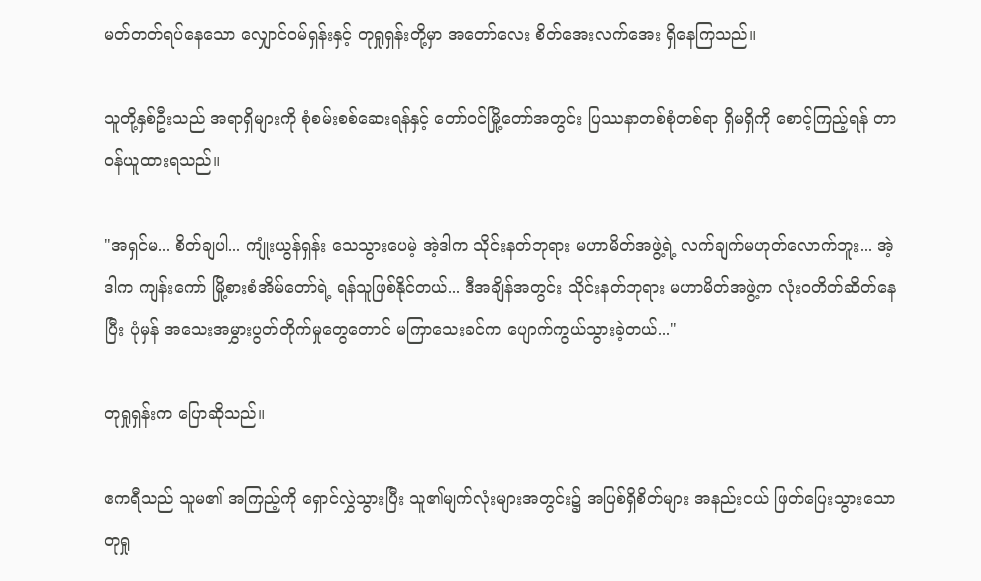မတ်တတ်ရပ်နေသော လျှောင်ဝမ်ရှန်းနှင့် တုရှုရှန်းတို့မှာ အတော်လေး စိတ်အေးလက်အေး ရှိနေကြသည်။

သူတို့နှစ်ဦးသည် အရာရှိများကို စုံစမ်းစစ်ဆေးရန်နှင့် တော်ဝင်မြို့တော်အတွင်း ပြဿနာတစ်စုံတစ်ရာ ရှိမရှိကို စောင့်ကြည့်ရန် တာဝန်ယူထားရသည်။

"အရှင်မ... စိတ်ချပါ... ကျုံးယွန်ရှန်း သေသွားပေမဲ့ အဲ့ဒါက သိုင်းနတ်ဘုရား မဟာမိတ်အဖွဲ့ရဲ့ လက်ချက်မဟုတ်လောက်ဘူး... အဲ့ဒါက ကျန်းကော် မြို့စားစံအိမ်တော်ရဲ့ ရန်သူဖြစ်နိုင်တယ်... ဒီအချိန်အတွင်း သိုင်းနတ်ဘုရား မဟာမိတ်အဖွဲ့က လုံးဝတိတ်ဆိတ်နေပြီး ပုံမှန် အသေးအမွှားပွတ်တိုက်မှုတွေတောင် မကြာသေးခင်က ပျောက်ကွယ်သွားခဲ့တယ်..."

တုရှုရှန်းက ပြောဆိုသည်။

ဧကရီသည် သူမ၏ အကြည့်ကို ရှောင်လွှဲသွားပြီး သူ၏မျက်လုံးများအတွင်း၌ အပြစ်ရှိစိတ်များ အနည်းငယ် ဖြတ်ပြေးသွားသော တုရှု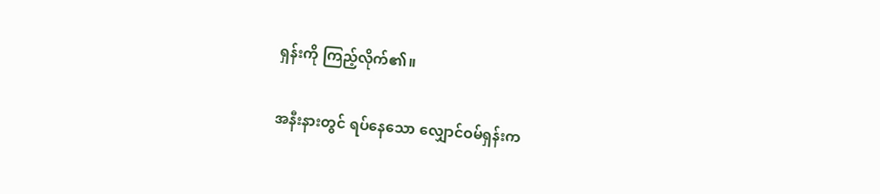ရှန်းကို ကြည့်လိုက်၏။

အနီးနားတွင် ရပ်နေသော လျှောင်ဝမ်ရှန်းက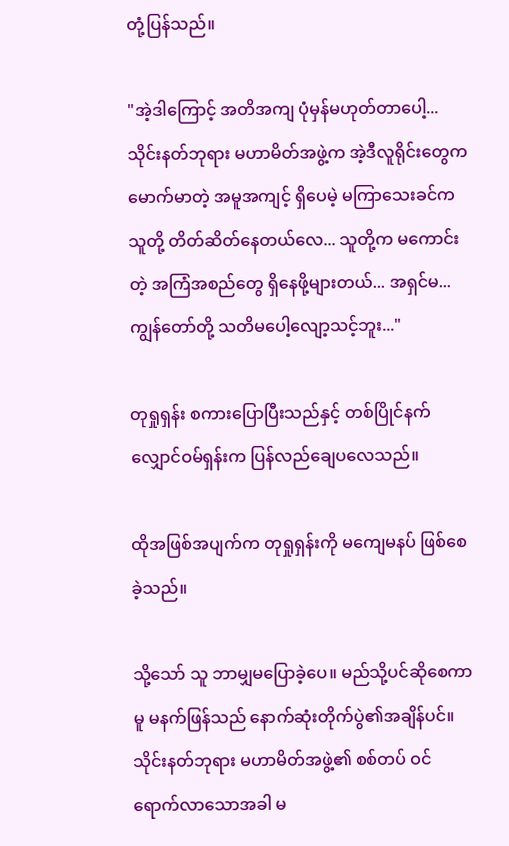တုံ့ပြန်သည်။

"အဲ့ဒါကြောင့် အတိအကျ ပုံမှန်မဟုတ်တာပေါ့... သိုင်းနတ်ဘုရား မဟာမိတ်အဖွဲ့က အဲ့ဒီလူရိုင်းတွေက မောက်မာတဲ့ အမူအကျင့် ရှိပေမဲ့ မကြာသေးခင်က သူတို့ တိတ်ဆိတ်နေတယ်လေ... သူတို့က မကောင်းတဲ့ အကြံအစည်တွေ ရှိနေဖို့များတယ်... အရှင်မ... ကျွန်တော်တို့ သတိမပေါ့လျော့သင့်ဘူး..."

တုရှုရှန်း စကားပြောပြီးသည်နှင့် တစ်ပြိုင်နက် လျှောင်ဝမ်ရှန်းက ပြန်လည်ချေပလေသည်။

ထိုအဖြစ်အပျက်က တုရှုရှန်းကို မကျေမနပ် ဖြစ်စေခဲ့သည်။

သို့သော် သူ ဘာမျှမပြောခဲ့ပေ။ မည်သို့ပင်ဆိုစေကာမူ မနက်ဖြန်သည် နောက်ဆုံးတိုက်ပွဲ၏အချိန်ပင်။ သိုင်းနတ်ဘုရား မဟာမိတ်အဖွဲ့၏ စစ်တပ် ဝင်ရောက်လာသောအခါ မ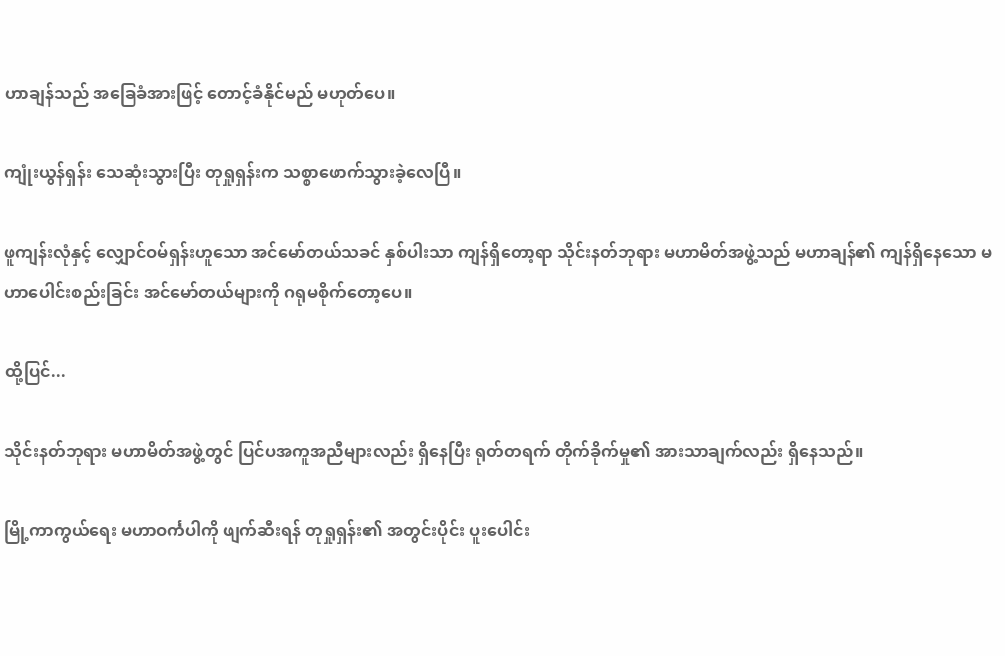ဟာချန်သည် အခြေခံအားဖြင့် တောင့်ခံနိုင်မည် မဟုတ်ပေ။

ကျုံးယွန်ရှန်း သေဆုံးသွားပြီး တုရှုရှန်းက သစ္စာဖောက်သွားခဲ့လေပြီ။

ဖူကျန်းလုံနှင့် လျှောင်ဝမ်ရှန်းဟူသော အင်မော်တယ်သခင် နှစ်ပါးသာ ကျန်ရှိတော့ရာ သိုင်းနတ်ဘုရား မဟာမိတ်အဖွဲ့သည် မဟာချန်၏ ကျန်ရှိနေသော မဟာပေါင်းစည်းခြင်း အင်မော်တယ်များကို ဂရုမစိုက်တော့ပေ။

ထို့ပြင်...

သိုင်းနတ်ဘုရား မဟာမိတ်အဖွဲ့တွင် ပြင်ပအကူအညီများလည်း ရှိနေပြီး ရုတ်တရက် တိုက်ခိုက်မှု၏ အားသာချက်လည်း ရှိနေသည်။

မြို့ကာကွယ်ရေး မဟာဝင်္ကပါကို ဖျက်ဆီးရန် တုရှုရှန်း၏ အတွင်းပိုင်း ပူးပေါင်း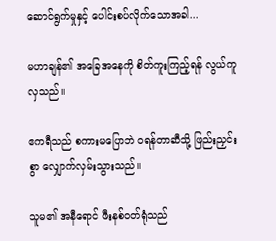ဆောင်ရွက်မှုနှင့် ပေါင်းစပ်လိုက်သောအခါ...

မဟာချန်၏ အခြေအနေကို စိတ်ကူးကြည့်ရန် လွယ်ကူလှသည်။

ဧကရီသည် စကားမပြောဘဲ ဝရန်တာဆီသို့ ဖြည်းညှင်းစွာ လျှောက်လှမ်းသွားသည်။

သူမ၏ အနီရောင် ဖီးနစ်ဝတ်ရုံသည်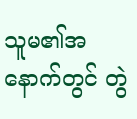သူမ၏အနောက်တွင် တွဲ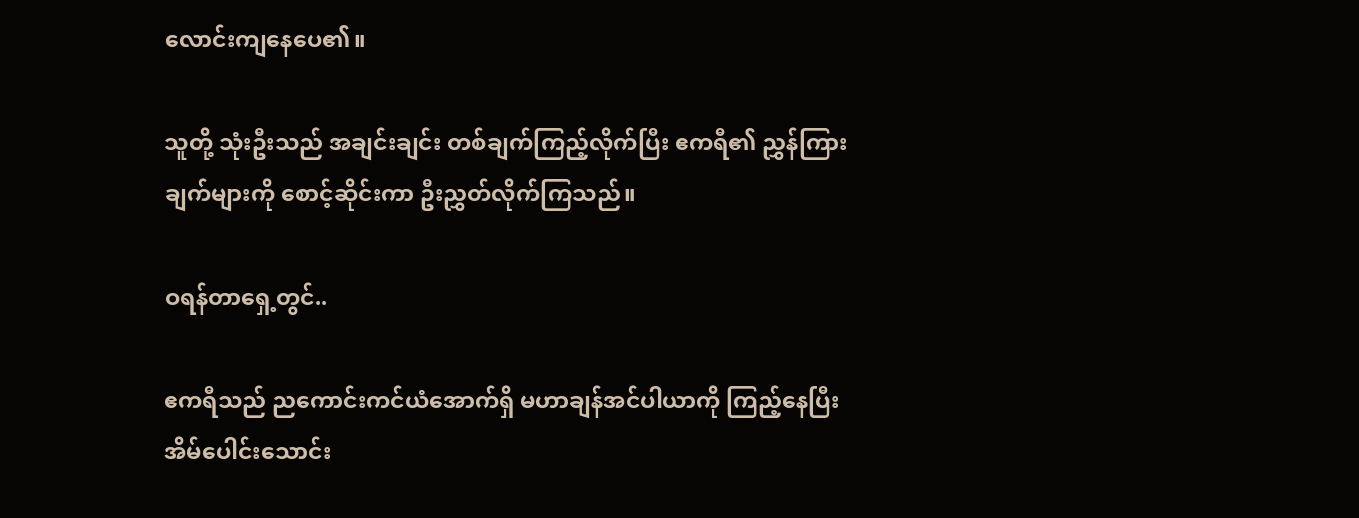လောင်းကျနေပေ၏။

သူတို့ သုံးဦးသည် အချင်းချင်း တစ်ချက်ကြည့်လိုက်ပြီး ဧကရီ၏ ညွှန်ကြားချက်များကို စောင့်ဆိုင်းကာ ဦးညွှတ်လိုက်ကြသည်။

ဝရန်တာရှေ့တွင်..

ဧကရီသည် ညကောင်းကင်ယံအောက်ရှိ မဟာချန်အင်ပါယာကို ကြည့်နေပြီး အိမ်ပေါင်းသောင်း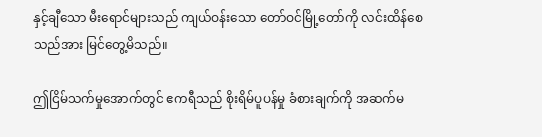နှင့်ချီသော မီးရောင်များသည် ကျယ်ဝန်းသော တော်ဝင်မြို့တော်ကို လင်းထိန်စေသည်အား မြင်တွေ့မိသည်။

ဤငြိမ်သက်မှုအောက်တွင် ဧကရီသည် စိုးရိမ်ပူပန်မှု ခံစားချက်ကို အဆက်မ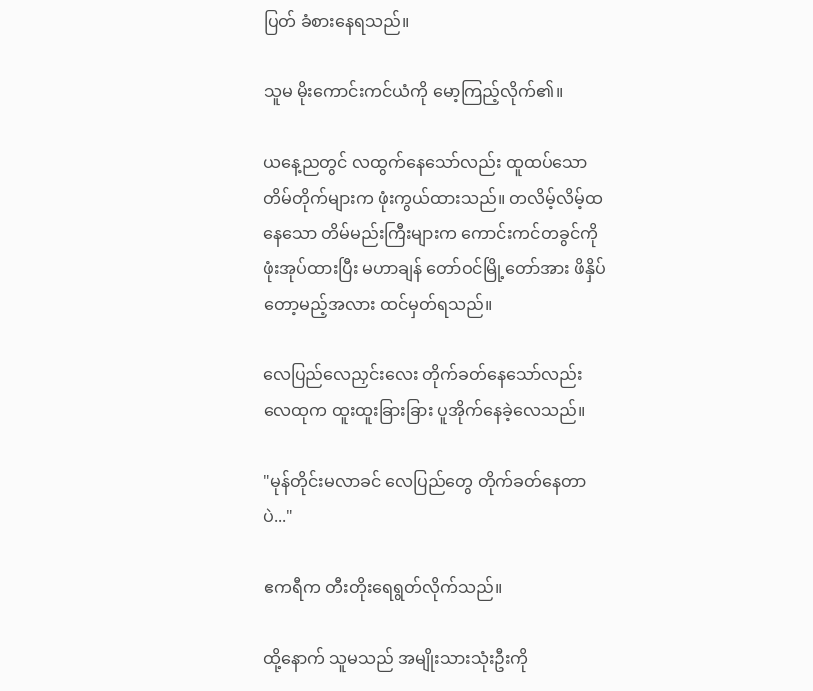ပြတ် ခံစားနေရသည်။

သူမ မိုးကောင်းကင်ယံကို မော့ကြည့်လိုက်၏။

ယနေ့ညတွင် လထွက်နေသော်လည်း ထူထပ်သော တိမ်တိုက်များက ဖုံးကွယ်ထားသည်။ တလိမ့်လိမ့်ထနေသော တိမ်မည်းကြီးများက ကောင်းကင်တခွင်ကို ဖုံးအုပ်ထားပြီး မဟာချန် တော်ဝင်မြို့တော်အား ဖိနှိပ်တော့မည့်အလား ထင်မှတ်ရသည်။

လေပြည်လေညှင်းလေး တိုက်ခတ်နေသော်လည်း လေထုက ထူးထူးခြားခြား ပူအိုက်နေခဲ့လေသည်။

"မုန်တိုင်းမလာခင် လေပြည်တွေ တိုက်ခတ်နေတာပဲ..."

ဧကရီက တီးတိုးရေရွတ်လိုက်သည်။

ထို့နောက် သူမသည် အမျိုးသားသုံးဦးကို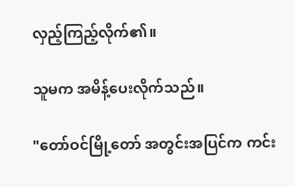လှည့်ကြည့်လိုက်၏။

သူမက အမိန့်ပေးလိုက်သည်။

"တော်ဝင်မြို့တော် အတွင်းအပြင်က ကင်း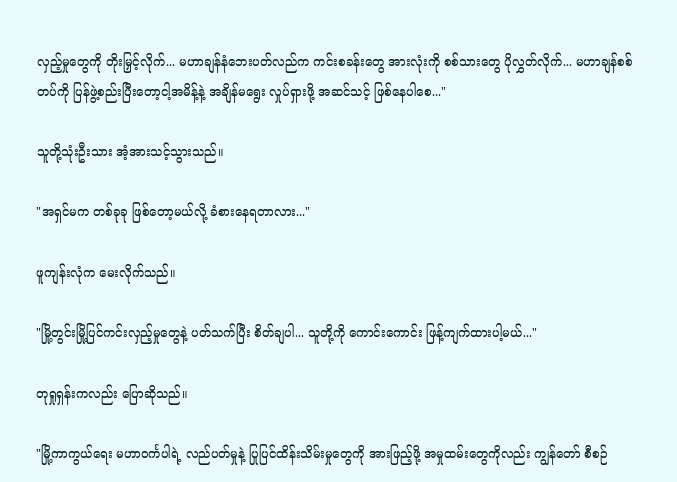လှည့်မှုတွေကို တိုးမြှင့်လိုက်... မဟာချန်နံဘေးပတ်လည်က ကင်းစခန်းတွေ အားလုံးကို စစ်သားတွေ ပိုလွှတ်လိုက်... မဟာချန်စစ်တပ်ကို ပြန်ဖွဲ့စည်းပြီးတော့ငါ့အမိန့်နဲ့ အချိန်မရွေး လှုပ်ရှားဖို့ အဆင်သင့် ဖြစ်နေပါစေ..."

သူတို့သုံးဦးသား အံ့အားသင့်သွားသည်။

"အရှင်မက တစ်ခုခု ဖြစ်တော့မယ်လို့ ခံစားနေရတာလား..."

ဖူကျန်းလုံက မေးလိုက်သည်။

"မြို့တွင်းမြို့ပြင်ကင်းလှည့်မှုတွေနဲ့ ပတ်သက်ပြီး စိတ်ချပါ... သူတို့ကို ကောင်းကောင်း ဖြန့်ကျက်ထားပါ့မယ်..."

တုရှုရှန်းကလည်း ပြောဆိုသည်။

"မြို့ကာကွယ်ရေး မဟာဝင်္ကပါရဲ့ လည်ပတ်မှုနဲ့ ပြုပြင်ထိန်းသိမ်းမှုတွေကို အားဖြည့်ဖို့ အမှုထမ်းတွေကိုလည်း ကျွန်တော် စီစဉ်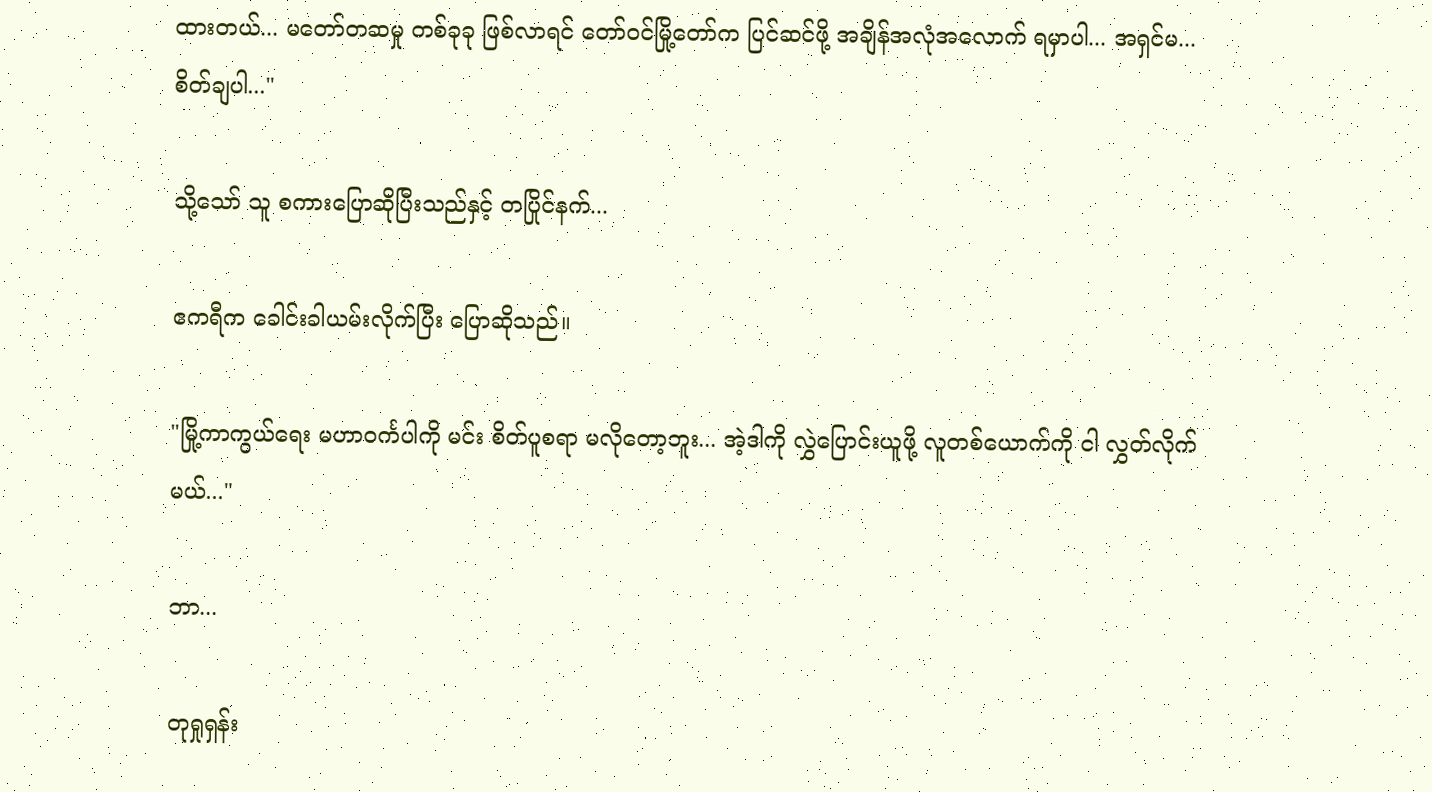ထားတယ်... မတော်တဆမှု တစ်ခုခု ဖြစ်လာရင် တော်ဝင်မြို့တော်က ပြင်ဆင်ဖို့ အချိန်အလုံအလောက် ရမှာပါ... အရှင်မ... စိတ်ချပါ..."

သို့သော် သူ စကားပြောဆိုပြီးသည်နှင့် တပြိုင်နက်...

ဧကရီက ခေါင်းခါယမ်းလိုက်ပြီး ပြောဆိုသည်။

"မြို့ကာကွယ်ရေး မဟာဝင်္ကပါကို မင်း စိတ်ပူစရာ မလိုတော့ဘူး... အဲ့ဒါကို လွှဲပြောင်းယူဖို့ လူတစ်ယောက်ကို ငါ လွှတ်လိုက်မယ်..."

ဘာ...

တုရှုရှန်း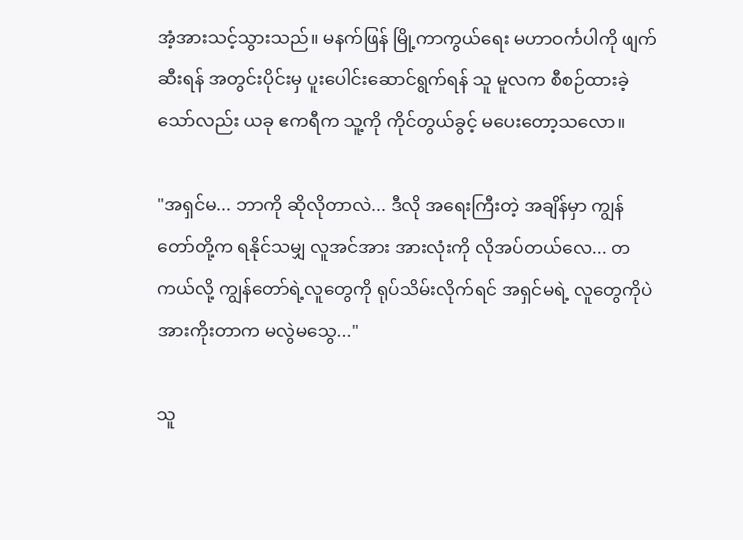အံ့အားသင့်သွားသည်။ မနက်ဖြန် မြို့ကာကွယ်ရေး မဟာဝင်္ကပါကို ဖျက်ဆီးရန် အတွင်းပိုင်းမှ ပူးပေါင်းဆောင်ရွက်ရန် သူ မူလက စီစဉ်ထားခဲ့သော်လည်း ယခု ဧကရီက သူ့ကို ကိုင်တွယ်ခွင့် မပေးတော့သလော။

"အရှင်မ... ဘာကို ဆိုလိုတာလဲ... ဒီလို အရေးကြီးတဲ့ အချိန်မှာ ကျွန်တော်တို့က ရနိုင်သမျှ လူအင်အား အားလုံးကို လိုအပ်တယ်လေ... တကယ်လို့ ကျွန်တော်ရဲ့လူတွေကို ရုပ်သိမ်းလိုက်ရင် အရှင်မရဲ့ လူတွေကိုပဲ အားကိုးတာက မလွဲမသွေ..."

သူ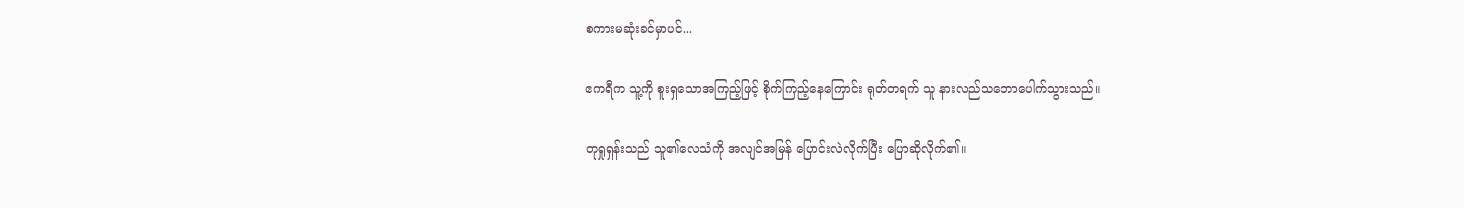စကားမဆုံးခင်မှာပင်...

ဧကရီက သူ့ကို စူးရှသောအကြည့်ဖြင့် စိုက်ကြည့်နေကြောင်း ရုတ်တရက် သူ နားလည်သဘောပေါက်သွားသည်။

တုရှုရှန်းသည် သူ၏လေသံကို အလျင်အမြန် ပြောင်းလဲလိုက်ပြီး ပြောဆိုလိုက်၏။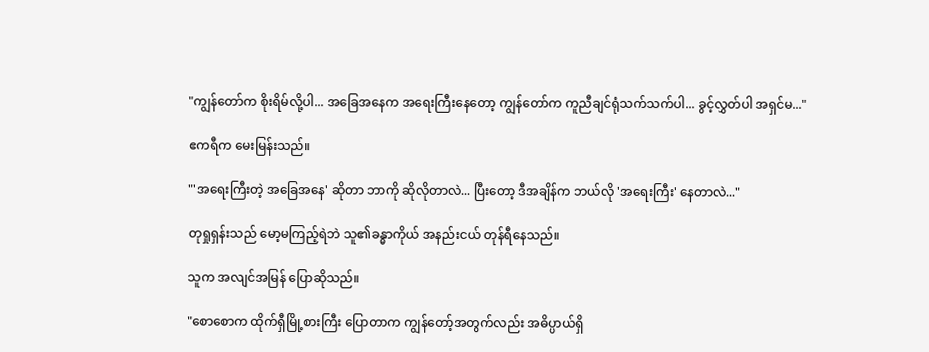"ကျွန်တော်က စိုးရိမ်လို့ပါ... အခြေအနေက အရေးကြီးနေတော့ ကျွန်တော်က ကူညီချင်ရုံသက်သက်ပါ... ခွင့်လွှတ်ပါ အရှင်မ..."

ဧကရီက မေးမြန်းသည်။

"'အရေးကြီးတဲ့ အခြေအနေ' ဆိုတာ ဘာကို ဆိုလိုတာလဲ... ပြီးတော့ ဒီအချိန်က ဘယ်လို 'အရေးကြီး' နေတာလဲ..."

တုရှုရှန်းသည် မော့မကြည့်ရဲဘဲ သူ၏ခန္ဓာကိုယ် အနည်းငယ် တုန်ရီနေသည်။

သူက အလျင်အမြန် ပြောဆိုသည်။

"စောစောက ထိုက်ရှီမြို့စားကြီး ပြောတာက ကျွန်တော့်အတွက်လည်း အဓိပ္ပာယ်ရှိ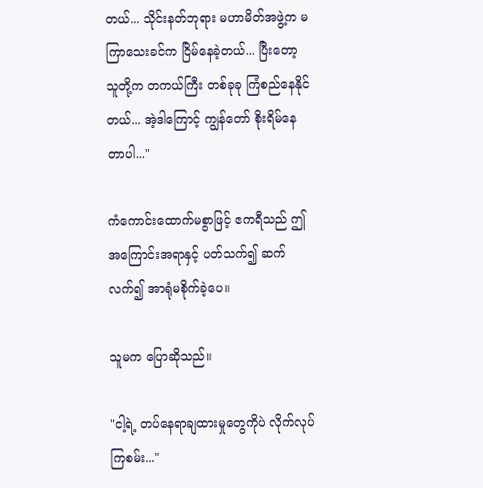တယ်... သိုင်းနတ်ဘုရား မဟာမိတ်အဖွဲ့က မကြာသေးခင်က ငြိမ်နေခဲ့တယ်... ပြီးတော့ သူတို့က တကယ်ကြီး တစ်ခုခု ကြံစည်နေနိုင်တယ်... အဲ့ဒါကြောင့် ကျွန်တော် စိုးရိမ်နေတာပါ..."

ကံကောင်းထောက်မစွာဖြင့် ဧကရီသည် ဤအကြောင်းအရာနှင့် ပတ်သက်၍ ဆက်လက်၍ အာရုံမစိုက်ခဲ့ပေ။

သူမက ပြောဆိုသည်။

"ငါ့ရဲ့ တပ်နေရာချထားမှုတွေကိုပဲ လိုက်လုပ်ကြစမ်း..."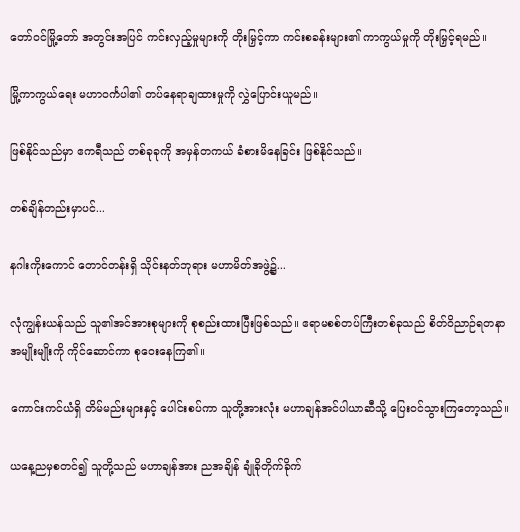တော်ဝင်မြို့တော် အတွင်းအပြင် ကင်းလှည့်မှုများကို တိုးမြှင့်ကာ ကင်းစခန်းများ၏ ကာကွယ်မှုကို တိုးမြှင့်ရမည်။

မြို့ကာကွယ်ရေး မဟာဝင်္ကပါ၏ တပ်နေရာချထားမှုကို လွှဲပြောင်းယူမည်။

ဖြစ်နိုင်သည်မှာ ဧကရီသည် တစ်ခုခုကို အမှန်တကယ် ခံစားမိနေခြင်း ဖြစ်နိုင်သည်။

တစ်ချိန်တည်းမှာပင်...

နဂါးကိုးကောင် တောင်တန်းရှိ သိုင်းနတ်ဘုရား မဟာမိတ်အဖွဲ့၌...

လုံကျွန်းယန်သည် သူ၏အင်အားစုများကို စုစည်းထားပြီးဖြစ်သည်။ ဧရာမစစ်တပ်ကြီးတစ်ခုသည် စိတ်ဝိညာဉ်ရတနာ အမျိုးမျိုးကို ကိုင်ဆောင်ကာ စုဝေးနေကြ၏။

ကောင်းကင်ယံရှိ တိမ်မည်းများနှင့် ပေါင်းစပ်ကာ သူတို့အားလုံး မဟာချန်အင်ပါယာဆီသို့ ပြေးဝင်သွားကြတော့သည်။

ယနေ့ညမှစတင်၍ သူတို့သည် မဟာချန်အား ညအချိန် ချုံခိုတိုက်ခိုက်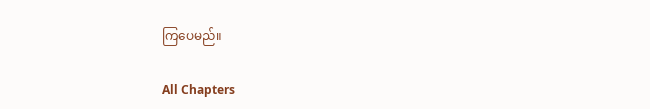ကြပေမည်။

All Chapters